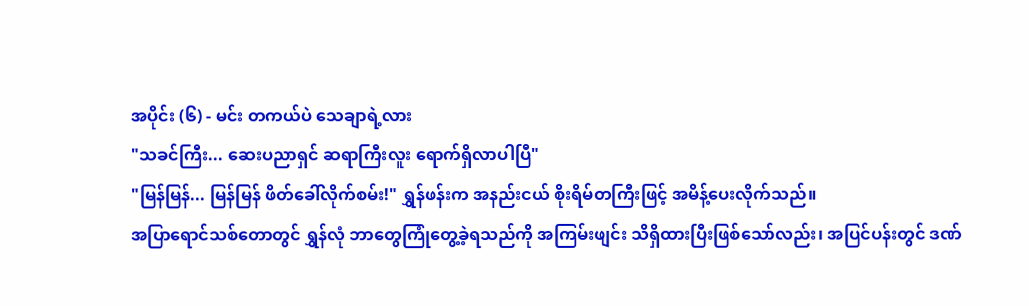အပိုင်း (၆) - မင်း တကယ်ပဲ သေချာရဲ့လား
"သခင်ကြီး... ဆေးပညာရှင် ဆရာကြီးလူး ရောက်ရှိလာပါပြီ"
"မြန်မြန်... မြန်မြန် ဖိတ်ခေါ်လိုက်စမ်း!" ရွှန်ဖန်းက အနည်းငယ် စိုးရိမ်တကြီးဖြင့် အမိန့်ပေးလိုက်သည်။
အပြာရောင်သစ်တောတွင် ရွှန်လုံ ဘာတွေကြုံတွေ့ခဲ့ရသည်ကို အကြမ်းဖျင်း သိရှိထားပြီးဖြစ်သော်လည်း၊ အပြင်ပန်းတွင် ဒဏ်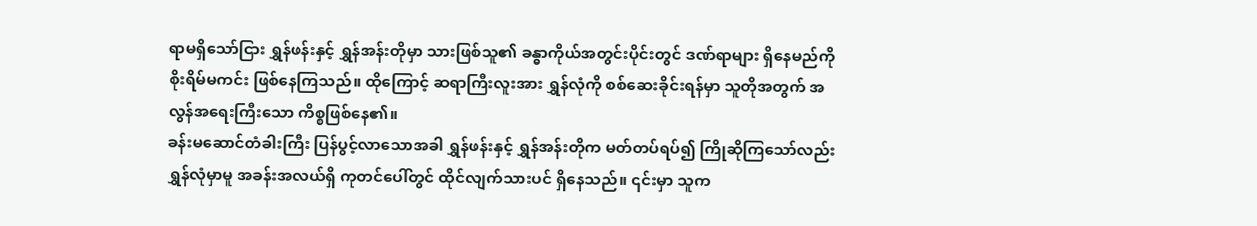ရာမရှိသော်ငြား ရွှန်ဖန်းနှင့် ရွှန်အန်းတိုမှာ သားဖြစ်သူ၏ ခန္ဓာကိုယ်အတွင်းပိုင်းတွင် ဒဏ်ရာများ ရှိနေမည်ကို စိုးရိမ်မကင်း ဖြစ်နေကြသည်။ ထိုကြောင့် ဆရာကြီးလူးအား ရွှန်လုံကို စစ်ဆေးခိုင်းရန်မှာ သူတိုအတွက် အလွန်အရေးကြီးသော ကိစ္စဖြစ်နေ၏။
ခန်းမဆောင်တံခါးကြီး ပြန်ပွင့်လာသောအခါ ရွှန်ဖန်းနှင့် ရွှန်အန်းတိုက မတ်တပ်ရပ်၍ ကြိုဆိုကြသော်လည်း ရွှန်လုံမှာမူ အခန်းအလယ်ရှိ ကုတင်ပေါ်တွင် ထိုင်လျက်သားပင် ရှိနေသည်။ ၎င်းမှာ သူက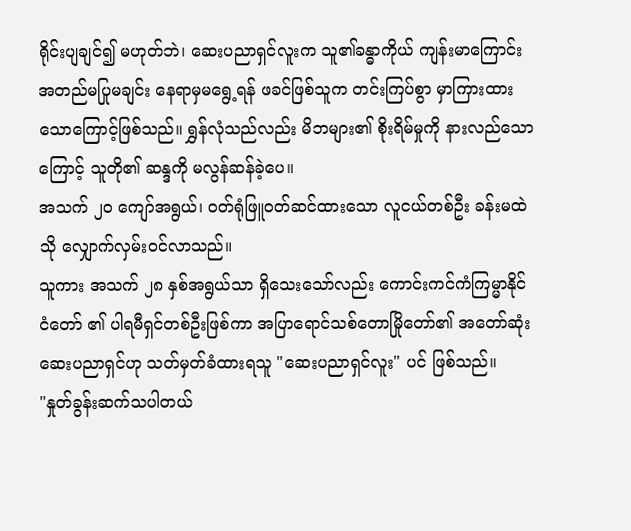ရိုင်းပျချင်၍ မဟုတ်ဘဲ၊ ဆေးပညာရှင်လူးက သူ၏ခန္ဓာကိုယ် ကျန်းမာကြောင်း အတည်မပြုမချင်း နေရာမှမရွေ့ရန် ဖခင်ဖြစ်သူက တင်းကြပ်စွာ မှာကြားထားသောကြောင့်ဖြစ်သည်။ ရွှန်လုံသည်လည်း မိဘများ၏ စိုးရိမ်မှုကို နားလည်သောကြောင့် သူတို၏ ဆန္ဒကို မလွန်ဆန်ခဲ့ပေ။
အသက် ၂၀ ကျော်အရွယ်၊ ဝတ်ရုံဖြူဝတ်ဆင်ထားသော လူငယ်တစ်ဦး ခန်းမထဲသို လျှောက်လှမ်းဝင်လာသည်။
သူကား အသက် ၂၈ နှစ်အရွယ်သာ ရှိသေးသော်လည်း ကောင်းကင်ကံကြမ္မာနိုင်ငံတော် ၏ ပါရမီရှင်တစ်ဦးဖြစ်ကာ အပြာရောင်သစ်တောမြိုတော်၏ အတော်ဆုံး ဆေးပညာရှင်ဟု သတ်မှတ်ခံထားရသူ "ဆေးပညာရှင်လူး" ပင် ဖြစ်သည်။
"နှုတ်ခွန်းဆက်သပါတယ်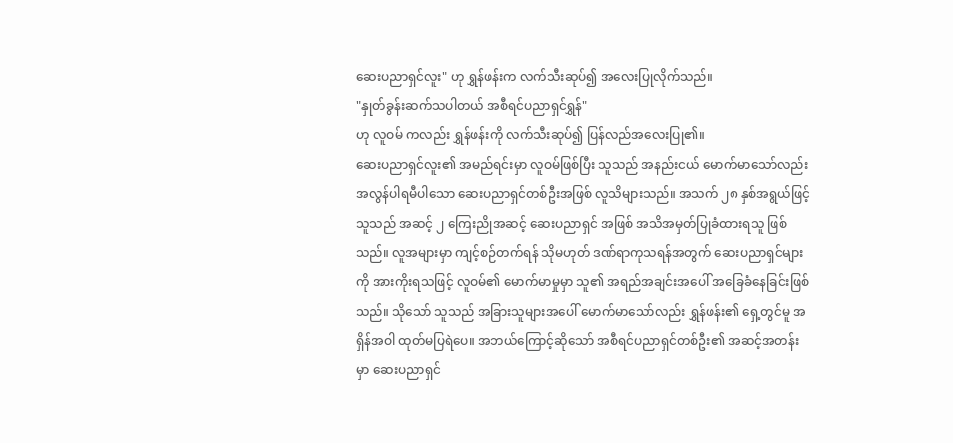ဆေးပညာရှင်လူး" ဟု ရွှန်ဖန်းက လက်သီးဆုပ်၍ အလေးပြုလိုက်သည်။
"နှုတ်ခွန်းဆက်သပါတယ် အစီရင်ပညာရှင်ရွှန်"
ဟု လူဝမ် ကလည်း ရွှန်ဖန်းကို လက်သီးဆုပ်၍ ပြန်လည်အလေးပြု၏။
ဆေးပညာရှင်လူး၏ အမည်ရင်းမှာ လူဝမ်ဖြစ်ပြီး သူသည် အနည်းငယ် မောက်မာသော်လည်း အလွန်ပါရမီပါသော ဆေးပညာရှင်တစ်ဦးအဖြစ် လူသိများသည်။ အသက် ၂၈ နှစ်အရွယ်ဖြင့် သူသည် အဆင့် ၂ ကြေးညိုအဆင့် ဆေးပညာရှင် အဖြစ် အသိအမှတ်ပြုခံထားရသူ ဖြစ်သည်။ လူအများမှာ ကျင့်စဉ်တက်ရန် သိုမဟုတ် ဒဏ်ရာကုသရန်အတွက် ဆေးပညာရှင်များကို အားကိုးရသဖြင့် လူဝမ်၏ မောက်မာမှုမှာ သူ၏ အရည်အချင်းအပေါ် အခြေခံနေခြင်းဖြစ်သည်။ သိုသော် သူသည် အခြားသူများအပေါ် မောက်မာသော်လည်း ရွှန်ဖန်း၏ ရှေ့တွင်မူ အရှိန်အဝါ ထုတ်မပြရဲပေ။ အဘယ်ကြောင့်ဆိုသော် အစီရင်ပညာရှင်တစ်ဦး၏ အဆင့်အတန်းမှာ ဆေးပညာရှင်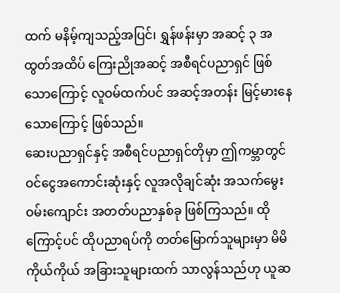ထက် မနိမ့်ကျသည့်အပြင်၊ ရွှန်ဖန်းမှာ အဆင့် ၃ အထွတ်အထိပ် ကြေးညိုအဆင့် အစီရင်ပညာရှင် ဖြစ်သောကြောင့် လူဝမ်ထက်ပင် အဆင့်အတန်း မြင့်မားနေသောကြောင့် ဖြစ်သည်။
ဆေးပညာရှင်နှင့် အစီရင်ပညာရှင်တိုမှာ ဤကမ္ဘာတွင် ဝင်ငွေအကောင်းဆုံးနှင့် လူအလိုချင်ဆုံး အသက်မွေးဝမ်းကျောင်း အတတ်ပညာနှစ်ခု ဖြစ်ကြသည်။ ထိုကြောင့်ပင် ထိုပညာရပ်ကို တတ်မြောက်သူများမှာ မိမိကိုယ်ကိုယ် အခြားသူများထက် သာလွန်သည်ဟု ယူဆ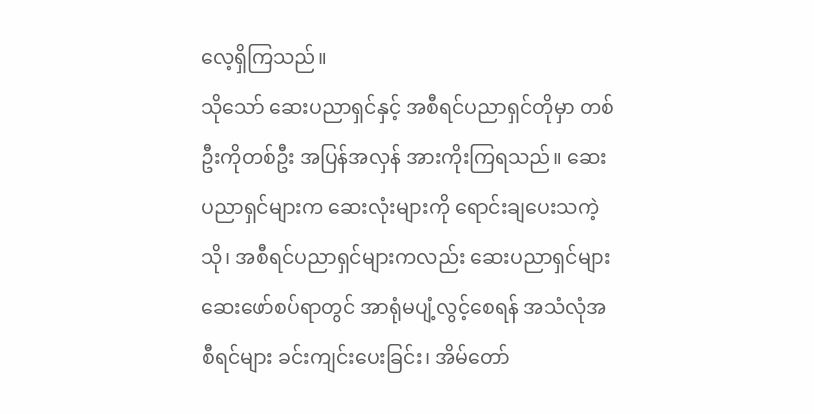လေ့ရှိကြသည်။
သိုသော် ဆေးပညာရှင်နှင့် အစီရင်ပညာရှင်တိုမှာ တစ်ဦးကိုတစ်ဦး အပြန်အလှန် အားကိုးကြရသည်။ ဆေးပညာရှင်များက ဆေးလုံးများကို ရောင်းချပေးသကဲ့သို၊ အစီရင်ပညာရှင်များကလည်း ဆေးပညာရှင်များ ဆေးဖော်စပ်ရာတွင် အာရုံမပျံ့လွင့်စေရန် အသံလုံအစီရင်များ ခင်းကျင်းပေးခြင်း၊ အိမ်တော်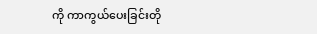ကို ကာကွယ်ပေးခြင်းတို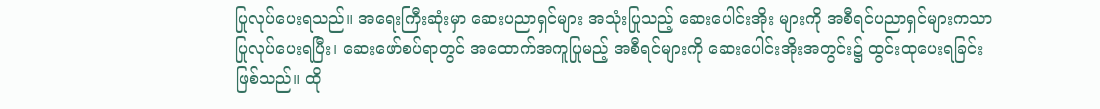ပြုလုပ်ပေးရသည်။ အရေးကြီးဆုံးမှာ ဆေးပညာရှင်များ အသုံးပြုသည့် ဆေးပေါင်းအိုး များကို အစီရင်ပညာရှင်များကသာ ပြုလုပ်ပေးရပြီး၊ ဆေးဖော်စပ်ရာတွင် အထောက်အကူပြုမည့် အစီရင်များကို ဆေးပေါင်းအိုးအတွင်း၌ ထွင်းထုပေးရခြင်း ဖြစ်သည်။ ထို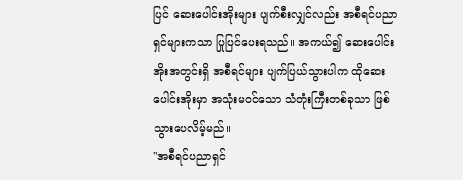ပြင် ဆေးပေါင်းအိုးများ ပျက်စီးလျှင်လည်း အစီရင်ပညာရှင်များကသာ ပြုပြင်ပေးရသည်။ အကယ်၍ ဆေးပေါင်းအိုးအတွင်းရှိ အစီရင်များ ပျက်ပြယ်သွားပါက ထိုဆေးပေါင်းအိုးမှာ အသုံးမဝင်သော သံတုံးကြီးတစ်ခုသာ ဖြစ်သွားပေလိမ့်မည်။
"အစီရင်ပညာရှင်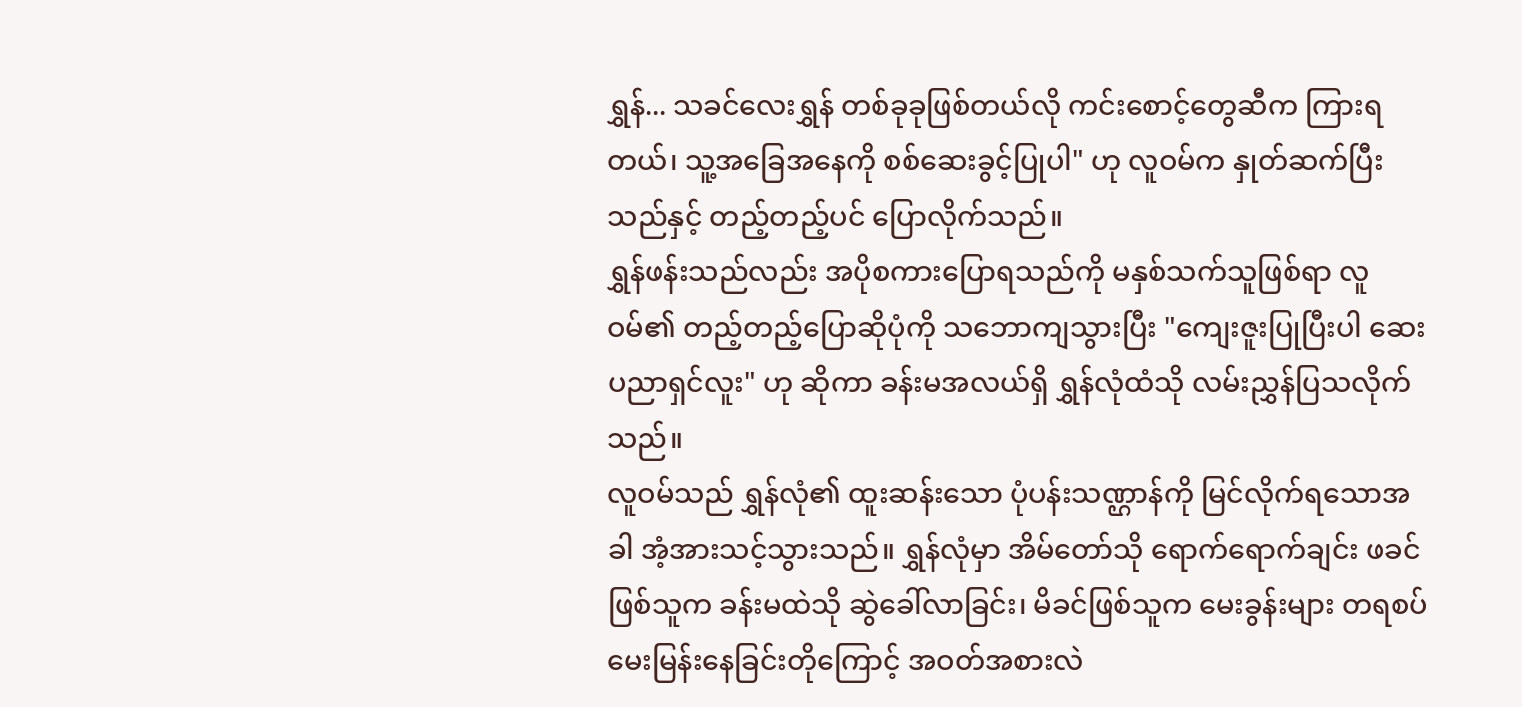ရွှန်... သခင်လေးရွှန် တစ်ခုခုဖြစ်တယ်လို ကင်းစောင့်တွေဆီက ကြားရတယ်၊ သူ့အခြေအနေကို စစ်ဆေးခွင့်ပြုပါ" ဟု လူဝမ်က နှုတ်ဆက်ပြီးသည်နှင့် တည့်တည့်ပင် ပြောလိုက်သည်။
ရွှန်ဖန်းသည်လည်း အပိုစကားပြောရသည်ကို မနှစ်သက်သူဖြစ်ရာ လူဝမ်၏ တည့်တည့်ပြောဆိုပုံကို သဘောကျသွားပြီး "ကျေးဇူးပြုပြီးပါ ဆေးပညာရှင်လူး" ဟု ဆိုကာ ခန်းမအလယ်ရှိ ရွှန်လုံထံသို လမ်းညွှန်ပြသလိုက်သည်။
လူဝမ်သည် ရွှန်လုံ၏ ထူးဆန်းသော ပုံပန်းသဏ္ဌာန်ကို မြင်လိုက်ရသောအခါ အံ့အားသင့်သွားသည်။ ရွှန်လုံမှာ အိမ်တော်သို ရောက်ရောက်ချင်း ဖခင်ဖြစ်သူက ခန်းမထဲသို ဆွဲခေါ်လာခြင်း၊ မိခင်ဖြစ်သူက မေးခွန်းများ တရစပ်မေးမြန်းနေခြင်းတိုကြောင့် အဝတ်အစားလဲ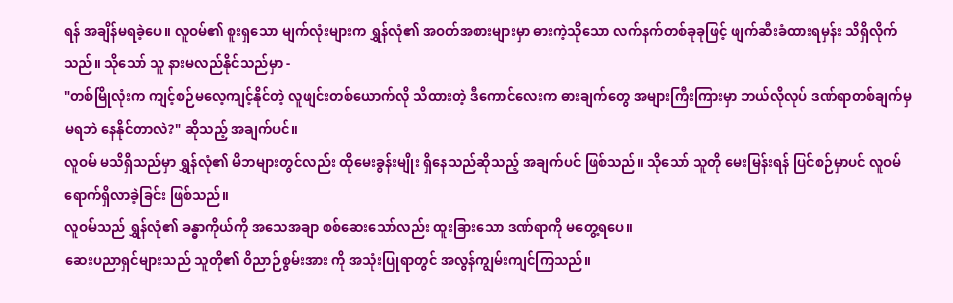ရန် အချိန်မရခဲ့ပေ။ လူဝမ်၏ စူးရှသော မျက်လုံးများက ရွှန်လုံ၏ အဝတ်အစားများမှာ ဓားကဲ့သိုသော လက်နက်တစ်ခုခုဖြင့် ဖျက်ဆီးခံထားရမှန်း သိရှိလိုက်သည်။ သိုသော် သူ နားမလည်နိုင်သည်မှာ -
"တစ်မြိုလုံးက ကျင့်စဉ်မလေ့ကျင့်နိုင်တဲ့ လူဖျင်းတစ်ယောက်လို သိထားတဲ့ ဒီကောင်လေးက ဓားချက်တွေ အများကြီးကြားမှာ ဘယ်လိုလုပ် ဒဏ်ရာတစ်ချက်မှ မရဘဲ နေနိုင်တာလဲ?" ဆိုသည့် အချက်ပင်။
လူဝမ် မသိရှိသည်မှာ ရွှန်လုံ၏ မိဘများတွင်လည်း ထိုမေးခွန်းမျိုး ရှိနေသည်ဆိုသည့် အချက်ပင် ဖြစ်သည်။ သိုသော် သူတို မေးမြန်းရန် ပြင်စဉ်မှာပင် လူဝမ် ရောက်ရှိလာခဲ့ခြင်း ဖြစ်သည်။
လူဝမ်သည် ရွှန်လုံ၏ ခန္ဓာကိုယ်ကို အသေအချာ စစ်ဆေးသော်လည်း ထူးခြားသော ဒဏ်ရာကို မတွေ့ရပေ။
ဆေးပညာရှင်များသည် သူတို၏ ဝိညာဉ်စွမ်းအား ကို အသုံးပြုရာတွင် အလွန်ကျွမ်းကျင်ကြသည်။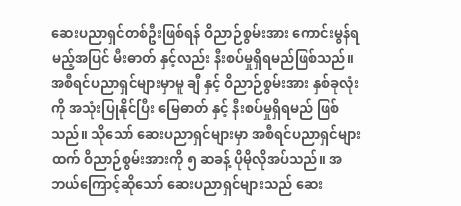ဆေးပညာရှင်တစ်ဦးဖြစ်ရန် ဝိညာဉ်စွမ်းအား ကောင်းမွန်ရမည့်အပြင် မီးဓာတ် နှင့်လည်း နီးစပ်မှုရှိရမည်ဖြစ်သည်။ အစီရင်ပညာရှင်များမှာမူ ချီ နှင့် ဝိညာဉ်စွမ်းအား နှစ်ခုလုံးကို အသုံးပြုနိုင်ပြီး မြေဓာတ် နှင့် နီးစပ်မှုရှိရမည် ဖြစ်သည်။ သိုသော် ဆေးပညာရှင်များမှာ အစီရင်ပညာရှင်များထက် ဝိညာဉ်စွမ်းအားကို ၅ ဆခန့် ပိုမိုလိုအပ်သည်။ အဘယ်ကြောင့်ဆိုသော် ဆေးပညာရှင်များသည် ဆေး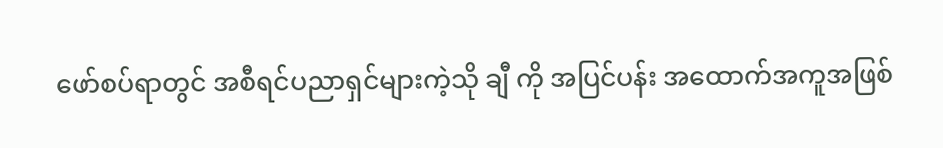ဖော်စပ်ရာတွင် အစီရင်ပညာရှင်များကဲ့သို ချီ ကို အပြင်ပန်း အထောက်အကူအဖြစ်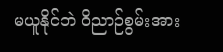မယူနိုင်ဘဲ ဝိညာဉ်စွမ်းအား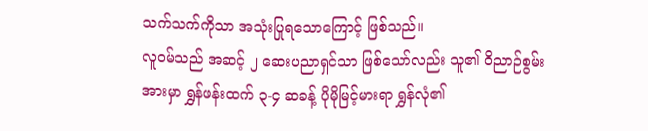သက်သက်ကိုသာ အသုံးပြုရသောကြောင့် ဖြစ်သည်။
လူဝမ်သည် အဆင့် ၂ ဆေးပညာရှင်သာ ဖြစ်သော်လည်း သူ၏ ဝိညာဉ်စွမ်းအားမှာ ရွှန်ဖန်းထက် ၃-၄ ဆခန့် ပိုမိုမြင့်မားရာ ရွှန်လုံ၏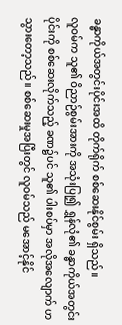ခန္ဓာကိုယ်အတွင်းပိုင်းအထိ တိုက်ရိုက် စစ်ဆေးနိုင်စွမ်း ရှိသည်။
လူဝမ်က သူ၏ ဝိညာဉ်စွမ်းအားကို အသုံးပြု၍ ရွှန်လုံ၏ ခန္ဓာကိုယ်အတွင်းပိုင်းကို စစ်ဆေးလိုက်သည့် ခဏ၌ပင် သူ၏ ပါးစပ်မှာ အလိုအလျောက် ဟသွားတော့သည်။ စစ်ဆေးမှုအပြီးတွင် လူဝမ်သည် မအောင့်နိုင်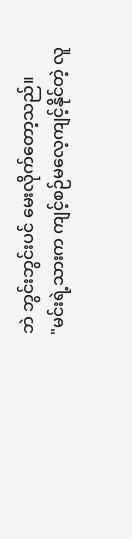ဘဲ ဘွင်းဘွင်းပင် မေးလိုက်တော့သည်။
"မင်းရဲ့သားက ကျင့်စဉ်မလေ့ကျင့်နိုင်တဲ့ လူ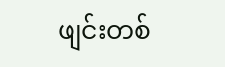ဖျင်းတစ်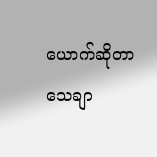ယောက်ဆိုတာ သေချာ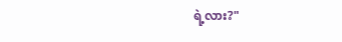ရဲ့လား?"